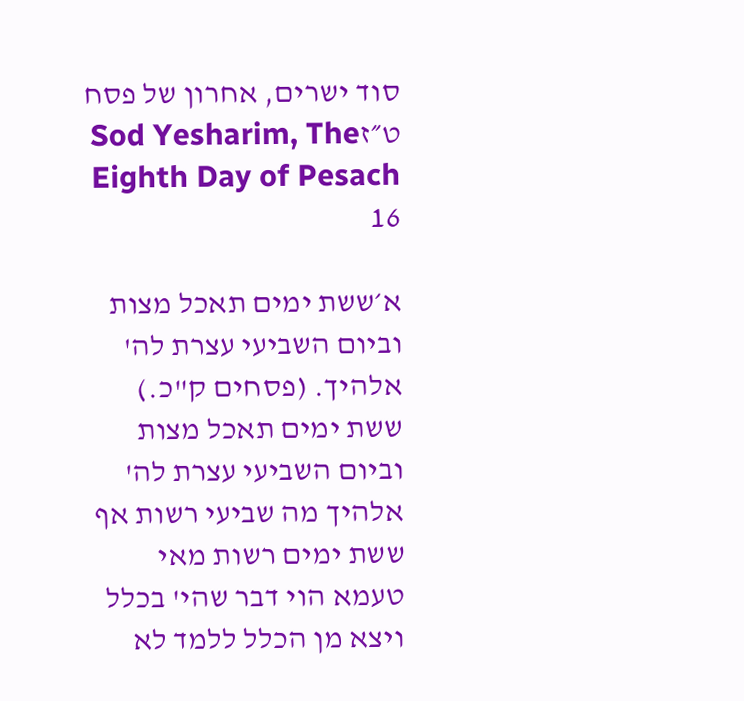סוד ישרים, אחרון של פסח ט״זSod Yesharim, The Eighth Day of Pesach 16

א׳ששת ימים תאכל מצות וביום השביעי עצרת לה' אלהיך. (פסחים ק"כ.) ששת ימים תאכל מצות וביום השביעי עצרת לה' אלהיך מה שביעי רשות אף ששת ימים רשות מאי טעמא הוי דבר שהי' בכלל ויצא מן הכלל ללמד לא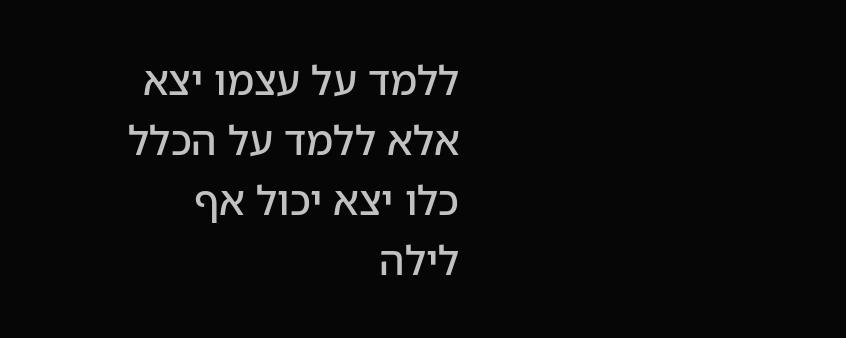ללמד על עצמו יצא אלא ללמד על הכלל כלו יצא יכול אף לילה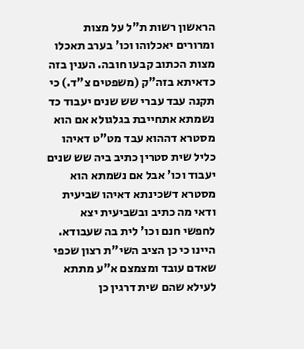הראשון רשות ת"ל על מצות ומרורים יאכלוהו וכו' בערב תאכלו מצות הכתוב קבעו חובה. הענין בזה כדאיתא בזה"ק (משפטים צ"ד.) כי תקנה עבד עברי שש שנים יעבוד כד נשמתא אתחייבת בגלגולא אם הוא מסטרא דההוא עבד מט"ט דאיהו כליל שית סטרין כתיב ביה שש שנים יעבוד וכו' אבל אם נשמתא הוא מסטרא דשכינתא דאיהו שביעית ודאי מה כתיב ובשביעית יצא לחפשי חנם וכו' לית בה שעבודא. היינו כי כן הציב השי"ת רצון שכפי שאדם עובד ומצמצם א"ע מתתא לעילא שהם שית דרגין כן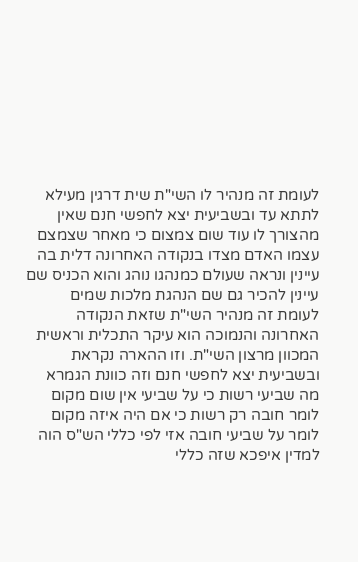לעומת זה מנהיר לו השי"ת שית דרגין מעילא לתתא עד ובשביעית יצא לחפשי חנם שאין מהצורך לו עוד שום צמצום כי מאחר שצמצם עצמו האדם מצדו בנקודה האחרונה דלית בה עיינין ונראה שעולם כמנהגו נוהג והוא הכניס שם עיינין להכיר גם שם הנהגת מלכות שמים לעומת זה מנהיר השי"ת שזאת הנקודה האחרונה והנמוכה הוא עיקר התכלית וראשית המכוון מרצון השי"ת. וזו ההארה נקראת ובשביעית יצא לחפשי חנם וזה כוונת הגמרא מה שביעי רשות כי על שביעי אין שום מקום לומר חובה רק רשות כי אם היה איזה מקום לומר על שביעי חובה אזי לפי כללי הש"ס הוה למדין איפכא שזה כללי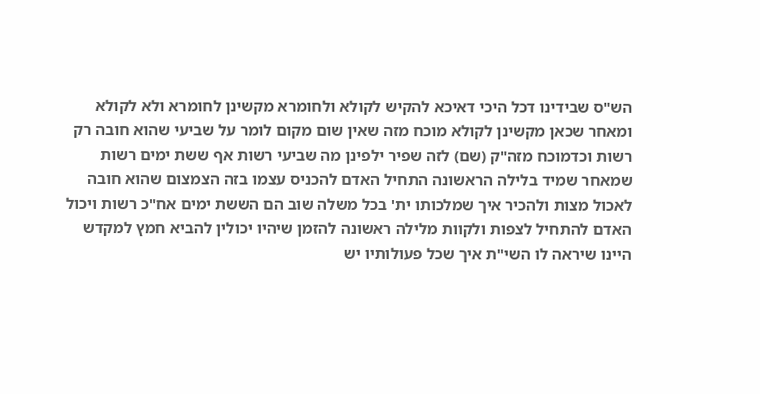הש"ס שבידינו דכל היכי דאיכא להקיש לקולא ולחומרא מקשינן לחומרא ולא לקולא ומאחר שכאן מקשינן לקולא מוכח מזה שאין שום מקום לומר על שביעי שהוא חובה רק רשות וכדמוכח מזה"ק (שם) לזה שפיר ילפינן מה שביעי רשות אף ששת ימים רשות שמאחר שמיד בלילה הראשונה התחיל האדם להכניס עצמו בזה הצמצום שהוא חובה לאכול מצות ולהכיר איך שמלכותו ית' בכל משלה שוב הם הששת ימים אח"כ רשות ויכול האדם להתחיל לצפות ולקוות מלילה ראשונה להזמן שיהיו יכולין להביא חמץ למקדש היינו שיראה לו השי"ת איך שכל פעולותיו יש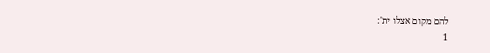להם מקום אצלו ית':
1